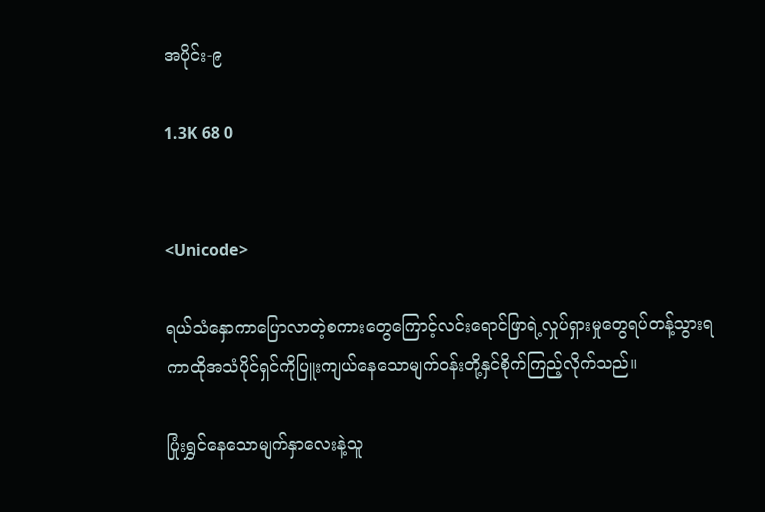အပိုင်း-၉

1.3K 68 0


<Unicode>

ရယ်သံနှောကာပြောလာတဲ့စကားတွေကြောင့်လင်းရောင်ဖြာရဲ့လှုပ်ရှားမှုတွေရပ်တန့်သွားရကာထိုအသံပိုင်ရှင်ကိုပြူးကျယ်နေသောမျက်ဝန်းတို့နှင်စိုက်ကြည့်လိုက်သည်။

ပြုံးရွှင်နေသောမျက်နှာလေးနဲ့သူ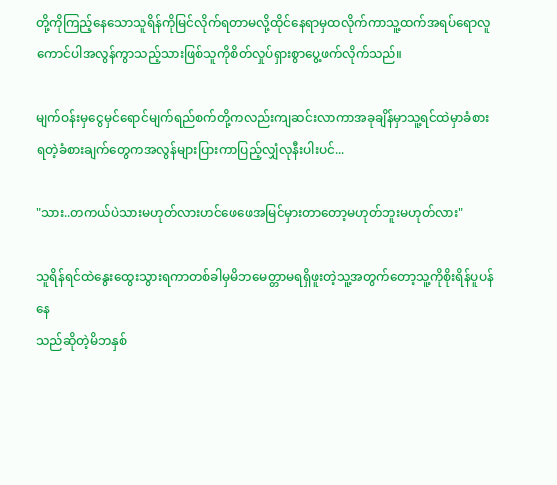တို့ကိုကြည့်နေသောသူရိန်ကိုမြင်လိုက်ရတာမလို့ထိုင်နေရာမှထလိုက်ကာသူ့ထက်အရပ်ရောလူကောင်ပါအလွန်ကွာသည့်သားဖြစ်သူကိုစိတ်လှုပ်ရှားစွာပွေ့ဖက်လိုက်သည်။

မျက်ဝန်းမှငွေမှင်ရောင်မျက်ရည်စက်တို့ကလည်းကျဆင်းလာကာအခုချိန်မှာသူ့ရင်ထဲမှာခံစားရတဲ့ခံစားချက်တွေကအလွန်များပြားကာပြည့်လျှံလုနီးပါးပင်...

"သား..တကယ်ပဲသားမဟုတ်လားဟင်ဖေဖေအမြင်မှားတာတော့မဟုတ်ဘူးမဟုတ်လား"

သူရိန်ရင်ထဲနွေးထွေးသွားရကာတစ်ခါမှမိဘမေတ္တာမရရှိဖူးတဲ့သူ့အတွက်တော့သူ့ကိုစိုးရိန်ပူပန်နေ
သည်ဆိုတဲ့မိဘနှစ်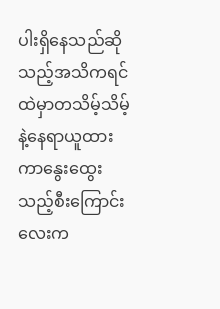ပါးရှိနေသည်ဆိုသည့်အသိကရင်ထဲမှာတသိမ့်သိမ့်နဲ့နေရာယူထားကာနွေးထွေးသည့်စီးကြောင်းလေးက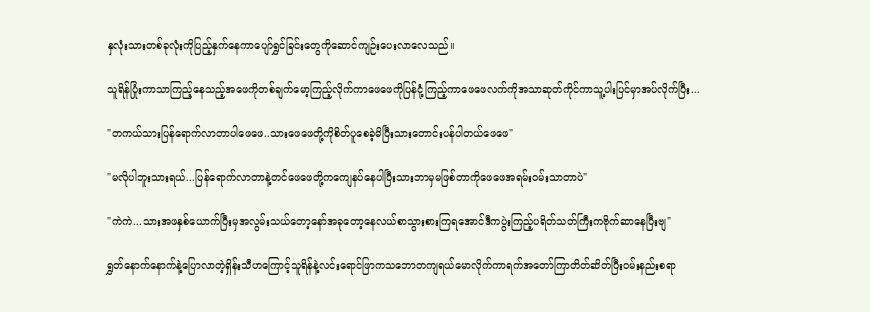နှလုံးသားတစ်ခုလုံးကိုပြည့်နှက်နေကာပျော်ရွှင်ခြင်းတွေကိုဆောင်ကျဉ်းပေးလာလေသည်။

သူရိန်ပြုံးကာသာ‌ကြည့်နေသည့်အဖေကိုတစ်ချက်မော့ကြည့်လိုက်ကာဖေဖေကိုပြန်ငုံ့ကြည့်ကာဖေဖေလက်ကိုအသာဆုတ်ကိုင်ကာသူ့ပါးပြင်မှာအပ်လိုက်ပြီး...

"တကယ်သားပြန်ရောက်လာတာပါဖေဖေ..သား‌ဖေဖေတို့ကိုစိတ်ပူစေခဲ့မိပြီးသားတောင်းပန်ပါတယ်ဖေဖေ"

"မလိုပါဘူးသားရယ်...ပြန်ရောက်လာတာနဲ့တင်ဖေဖေတို့ကကျေနပ်နေပါပြီးသားဘာမှမဖြစ်တာကိုဖေဖေအရမ်းဝမ်းသာတာပဲ"

"ကဲကဲ...သားအဖနှစ်ယောက်ပြီးမှအလွမ်းသယ်တော့နော်အခုတော့နေလယ်စာသွားစားကြရအောင်ဒီကပွဲးကြည့်ပရိတ်သတ်ကြီးကဗိုက်ဆာနေပြီးဗျ"

ရွှတ်နောက်နောက်နဲ့ပြောလာတဲ့ရှိန်းသီဟကြောင့်သူရိန်နဲ့လင်းရောင်ဖြာကသဘောတကျရယ်မောလိုက်ကာရက်အတော်ကြာတိတ်ဆိတ်ပြီးဝမ်းနည်းစရာ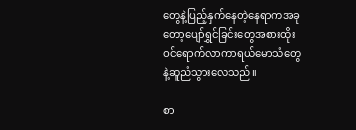တွေနဲ့ပြည့်နှက်နေတဲ့နေရာကအခုတော့ပျော်ရွှင်ခြင်းတွေအစားထိုးဝင်ရောက်လာကာရယ်မောသံတွေနဲ့ဆူညံသွားလေသည်။

စာ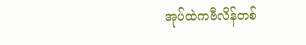အုပ်ထဲကဗီလိန်တစ်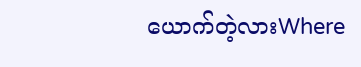ယောက်တဲ့လားWhere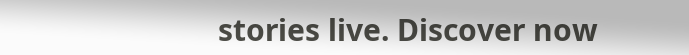stories live. Discover now